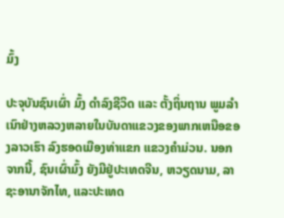ມົ້ງ

ປະຈຸບັນຊົນເຜົ່າ ມົ້ງ ດຳລົງຊີວິດ ແລະ ຕັ້ງຖິ່ນຖານ ພູມລຳເນົາຢ່າງຫລວງຫລາຍໃນບັນດາແຂວງຂອງພາກເຫນືອຂອງລາວເຮົາ ລົງຮອດເມືອງທ່າແຂກ ແຂວງຄຳມ່ວນ. ນອກຈາກນີ້, ຊົນເຜົ່າມົ້ງ ຍັງມີຢູ່ປະເທດຈີນ, ຫວຽດນາມ, ລາຊະອານາຈັກໄທ, ແລະປະເທດ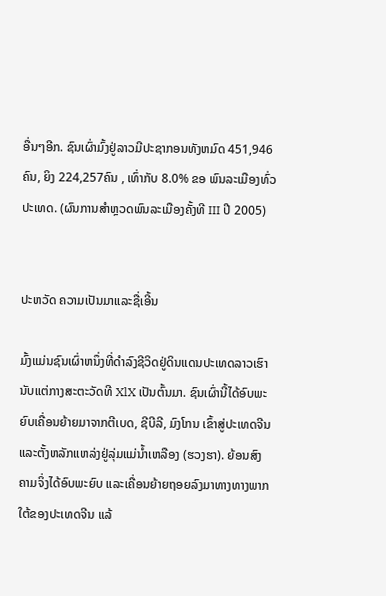ອື່ນໆອີກ. ຊົນເຜົ່າມົ້ງຢູ່ລາວມີປະຊາກອນທັງຫມົດ 451,946ຄົນ, ຍິງ 224,257ຄົນ , ເທົ່າກັບ 8.0% ຂອ ພົນລະເມືອງທົ່ວປະເທດ. (ຜົນການສຳຫຼວດພົນລະເມືອງຄັ້ງທີ III ປີ 2005)


ປະຫວັດ ຄວາມເປັນມາແລະຊື່ເອີ້ນ

ມົ້ງແມ່ນຊົນເຜົ່າຫນຶ່ງທີ່ດຳລົງຊີວິດຢູ່ດິນແດນປະເທດລາວເຮົານັບແຕ່ກາງສະຕະວັດທີ XlX ເປັນຕົ້ນມາ. ຊົນເຜົ່ານີ້ໄດ້ອົບພະຍົບເຄື່ອນຍ້າຍມາຈາກຕີເບດ, ຊີບີລີ, ມົງໂກນ ເຂົ້າສູ່ປະເທດຈີນ ແລະຕັ້ງຫລັກແຫລ່ງຢູ່ລຸ່ມແມ່ນ້ຳເຫລືອງ (ຮວງຮາ). ຍ້ອນສົງຄາມຈິ່ງໄດ້ອົບພະຍົບ ແລະເຄື່ອນຍ້າຍຖອຍລົງມາທາງທາງພາກໃຕ້ຂອງປະເທດຈີນ ແລ້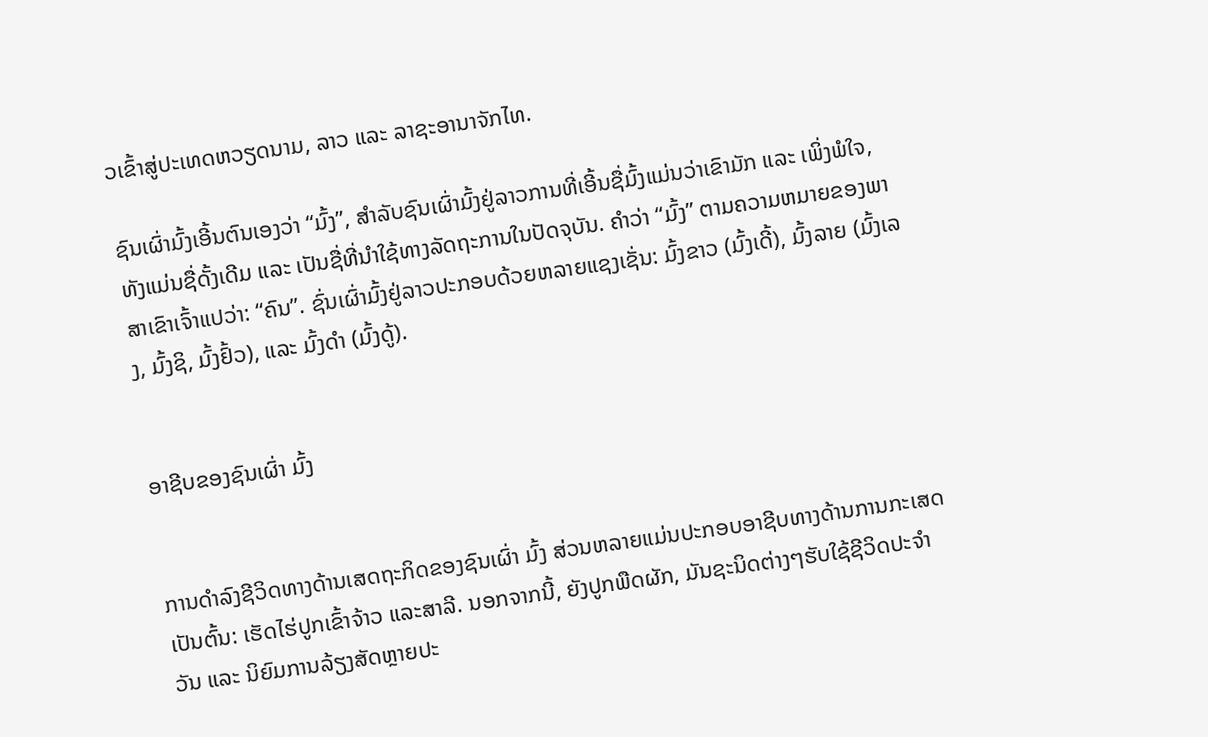ວເຂົ້າສູ່ປະເທດຫວຽດນາມ, ລາວ ແລະ ລາຊະອານາຈັກໄທ.

ຊົນເຜົ່າມົ້ງເອີ້ນຕົນເອງວ່າ “ມົ້ງ”, ສຳລັບຊົນເຜົ່າມົ້ງຢູ່ລາວການທີ່ເອີ້ນຊື່ມົ້ງແມ່ນວ່າເຂົາມັກ ແລະ ເພິ່ງພໍໃຈ, ທັງແມ່ນຊື່ດັ້ງເດີມ ແລະ ເປັນຊື່ທີ່ນຳໃຊ້ທາງລັດຖະການໃນປັດຈຸບັນ. ຄຳວ່າ “ມົ້ງ” ຕາມຄວາມຫມາຍຂອງພາສາເຂົາເຈົ້າແປວ່າ: “ຄົນ”. ຊົ່ນເຜົ່າມົ້ງຢູ່ລາວປະກອບດ້ວຍຫລາຍແຊງເຊັ່ນ: ມົ້ງຂາວ (ມົ້ງເດີ້), ມົ້ງລາຍ (ມົ້ງເລງ, ມົ້ງຊິ, ມົ້ງຢົ້ວ), ແລະ ມົ້ງດຳ (ມົ້ງດູ້).


ອາຊີບຂອງຊົນເຜົ່າ ມົ້ງ


ການດຳລົງຊີວິດທາງດ້ານເສດຖະກິດຂອງຊົນເຜົ່າ ມົ້ງ ສ່ວນຫລາຍແມ່ນປະກອບອາຊີບທາງດ້ານການກະເສດເປັນຕົ້ນ: ເຮັດໄຮ່ປູກເຂົ້າຈ້າວ ແລະສາລີ. ນອກຈາກນີ້, ຍັງປູກພືດຜັກ, ມັນຊະນິດຕ່າງໆຮັບໃຊ້ຊີວິດປະຈຳວັນ ແລະ ນິຍົມການລ້ຽງສັດຫຼາຍປະ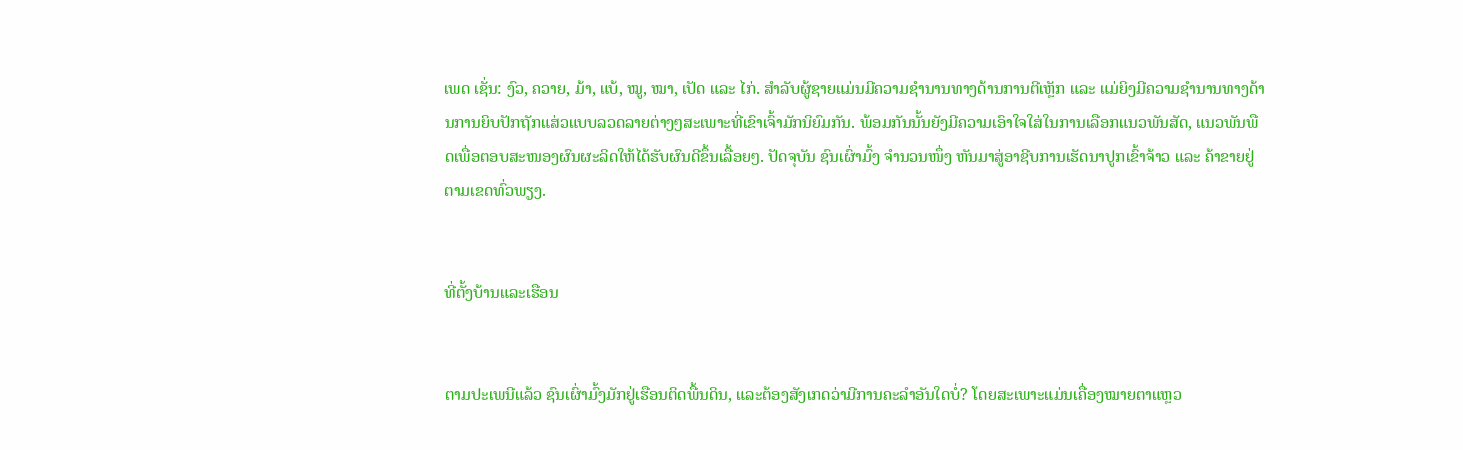ເພດ ເຊັ່ນ: ງົວ, ຄວາຍ, ມ້າ, ແບ້, ໝູ, ໝາ, ເປັດ ແລະ ໄກ່. ສຳລັບຜູ້ຊາຍແມ່ນມີຄວາມຊຳນານທາງດ້ານການຕີເຫຼັກ ແລະ ແມ່ຍິງມີຄວາມຊຳນານທາງດ້ານການຍິບປັກຖັກແສ່ວແບບລວດລາຍຕ່າງໆສະເພາະທີ່ເຂົາເຈົ້າມັກນິຍົມກັນ. ພ້ອມກັນນັ້ນຍັງມີຄວາມເອົາໃຈໃສ່ໃນການເລືອກແນວພັນສັດ, ແນວພັນພືດເພື່ອຕອບສະໜອງຜົນຜະລິດໃຫ້ໄດ້ຮັບຜົນດີຂຶ້ນເລື້ອຍໆ. ປັດຈຸບັນ ຊົນເຜົ່າມົ້ງ ຈຳນວນໜຶ່ງ ຫັນມາສູ່ອາຊີບການເຮັດນາປູກເຂົ້າຈ້າວ ແລະ ຄ້າຂາຍຢູ່ຕາມເຂດທົ່ວພຽງ.


ທີ່ຕັ້ງບ້ານແລະເຮືອນ


ຕາມປະເພນີແລ້ວ ຊົນເຜົ່າມົ້ງມັກຢູ່ເຮືອນຕິດພື້ນດິນ, ແລະຕ້ອງສັງເກດວ່າມີການຄະລຳອັນໃດບໍ່? ໂດຍສະເພາະແມ່ນເຄື່ອງໝາຍຕາແຫຼວ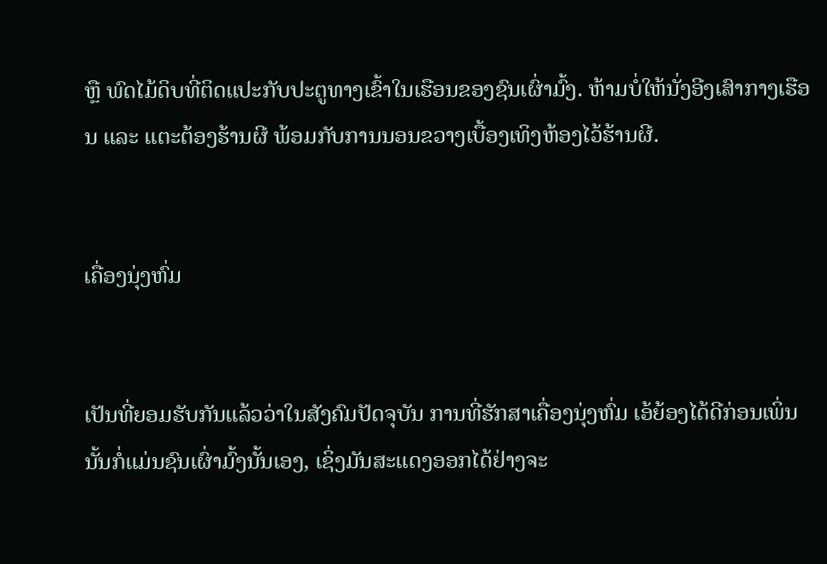ຫຼື ພົດໄມ້ດິບທີ່ຕິດແປະກັບປະຕູທາງເຂົ້າໃນເຮືອນຂອງຊົນເຜົ່າມົ້ງ. ຫ້າມບໍ່ໃຫ້ນັ່ງອີງເສົາກາງເຮືອນ ແລະ ແຕະຕ້ອງຮ້ານຜີ ພ້ອມກັບການນອນຂວາງເບື້ອງເທິງຫ້ອງໄວ້ຮ້ານຜີ.


ເຄື່ອງນຸ່ງຫົ່ມ


ເປັນທີ່ຍອມຮັບກັນແລ້ວວ່າໃນສັງຄົມປັດຈຸບັນ ການທີ່ຮັກສາເຄື່ອງນຸ່ງຫົ່ມ ເອ້ຍ້ອງໄດ້ດີກ່ອນເພິ່ນນັ້ນກໍ່ແມ່ນຊົນເຜົ່າມົ້ງນັ້ນເອງ, ເຊິ່ງມັນສະແດງອອກໄດ້ຢ່າງຈະ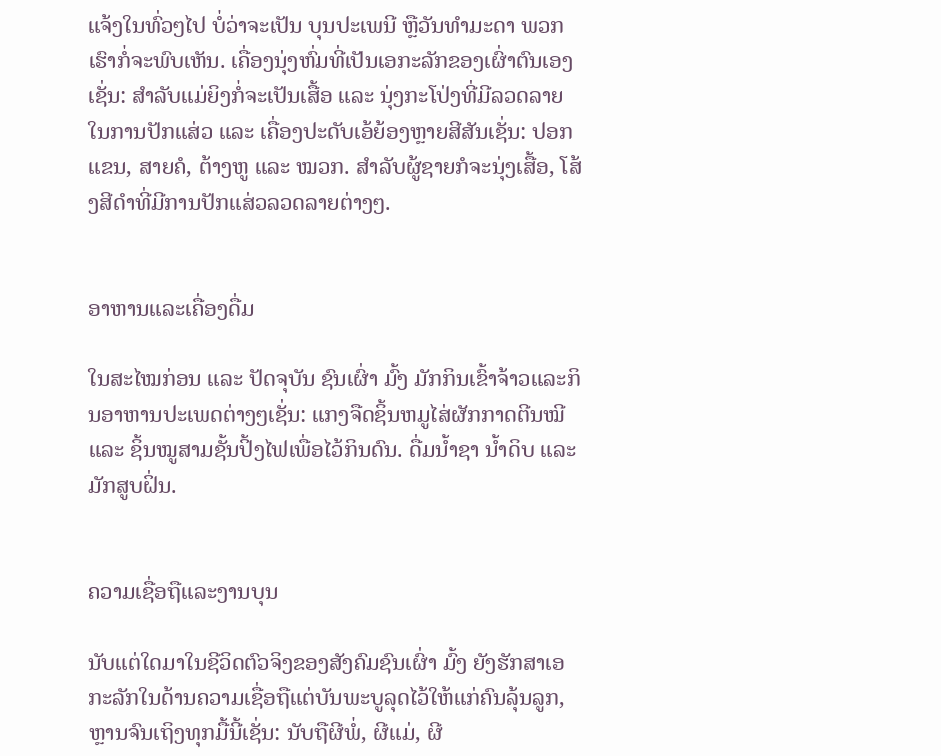ແຈ້ງໃນທົ່ວໆໄປ ບໍ່ວ່າຈະເປັນ ບຸນປະເພນີ ຫຼືວັນທຳມະດາ ພວກເຮົາກໍ່ຈະພົບເຫັນ. ເຄື່ອງນຸ່ງຫົ່ມທີ່ເປັນເອກະລັກຂອງເຜົ່າຕົນເອງເຊັ່ນ: ສຳລັບແມ່ຍິງກໍ່ຈະເປັນເສື້ອ ແລະ ນຸ່ງກະໂປ່ງທີ່ມີລວດລາຍໃນການປັກແສ່ວ ແລະ ເຄື່ອງປະດັບເອ້ຍ້ອງຫຼາຍສີສັນເຊັ່ນ: ປອກແຂນ, ສາຍຄໍ, ຕ້າງຫູ ແລະ ໝວກ. ສຳລັບຜູ້ຊາຍກໍຈະນຸ່ງເສື້ອ, ໂສ້ງສີດຳທີ່ມີການປັກແສ່ວລວດລາຍຕ່າງໆ.


ອາຫານແລະເຄື່ອງດື່ມ

ໃນສະໄໝກ່ອນ ແລະ ປັດຈຸບັນ ຊົນເຜົ່າ ມົ້ງ ມັກກິນເຂົ້າຈ້າວແລະກິນອາຫານປະເພດຕ່າງໆເຊັ່ນ: ແກງຈືດຊິ້ນຫມູໄສ່ຜັກກາດຕີນໝີ ແລະ ຊິ້ນໝູສາມຊັ້ນປິ້ງໄຟເພື່ອໄວ້ກິນດົນ. ດື່ມນ້ຳຊາ ນ້ຳດິບ ແລະ ມັກສູບຝິ່ນ.


ຄວາມເຊື່ອຖືແລະງານບຸນ

ນັບແຕ່ໃດມາໃນຊີວິດຕົວຈິງຂອງສັງຄົມຊົນເຜົ່າ ມົ້ງ ຍັງຮັກສາເອກະລັກໃນດ້ານຄວາມເຊື່ອຖືແຕ່ບັນພະບູລຸດໄວ້ໃຫ້ແກ່ຄົນລຸ້ນລູກ, ຫຼານຈົນເຖິງທຸກມື້ນີ້ເຊັ່ນ: ນັບຖືຜີພໍ່, ຜີແມ່, ຜີ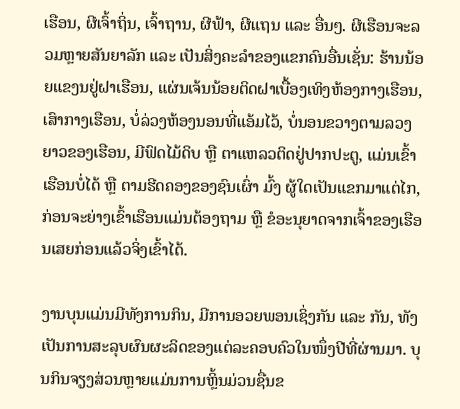ເຮືອນ, ຜີເຈົ້າຖິ່ນ, ເຈົ້າຖານ, ຜີຟ້າ, ຜີແຖນ ແລະ ອື່ນໆ. ຜີເຮືອນຈະລວມຫຼາຍສັນຍາລັກ ແລະ ເປັນສິ່ງຄະລຳຂອງແຂກຄົນອື່ນເຊັ່ນ: ຮ້ານນ້ອຍແຂງນຢູ່ຝາເຮືອນ, ແຜ່ນເຈ້ນນ້ອຍຕິດຝາເບື້ອງເທິງຫ້ອງກາງເຮືອນ, ເສົາກາງເຮືອນ, ບໍ່ລ່ວງຫ້ອງນອນທີ່ແອ້ມໄວ້, ບໍ່ນອນຂວາງຕາມລວງຍາວຂອງເຮືອນ, ມີຟົດໄມ້ດິບ ຫຼື ຕາແຫລວຕິດຢູ່ປາກປະຕູ, ແມ່ນເຂົ້າເຮືອນບໍ່ໄດ້ ຫຼື ຕາມຮີດຄອງຂອງຊົນເຜົ່າ ມົ້ງ ຜູ້ໃດເປັນແຂກມາແຕ່ໄກ, ກ່ອນຈະຍ່າງເຂົ້າເຮືອນແມ່ນຕ້ອງຖາມ ຫຼື ຂໍອະນຸຍາດຈາກເຈົ້າຂອງເຮືອນເສຍກ່ອນແລ້ວຈິ່ງເຂົ້າໄດ້.

ງານບຸນແມ່ນມີທັງການກິນ, ມີການອວຍພອນເຊິ່ງກັນ ແລະ ກັນ, ທັງເປັນການສະລຸບຜົນຜະລິດຂອງແຕ່ລະຄອບຄົວໃນໜຶ່ງປີທີ່ຜ່ານມາ. ບຸນກິນຈຽງສ່ວນຫຼາຍແມ່ນການຫຼິ້ນມ່ວນຊື່ນຂ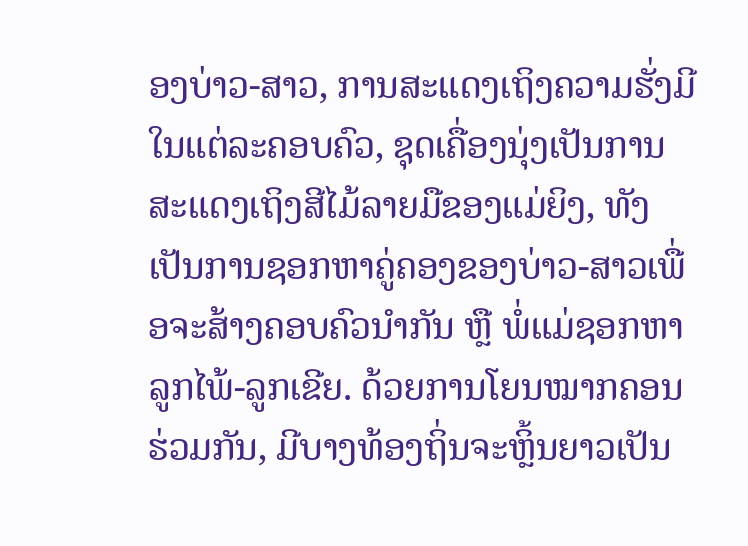ອງບ່າວ-ສາວ, ການສະແດງເຖິງຄວາມຮັ່ງມີໃນແຕ່ລະຄອບຄົວ, ຊຸດເຄື່ອງນຸ່ງເປັນການສະແດງເຖິງສີໄມ້ລາຍມືຂອງແມ່ຍິງ, ທັງເປັນການຊອກຫາຄູ່ຄອງຂອງບ່າວ-ສາວເພື່ອຈະສ້າງຄອບຄົວນຳກັນ ຫຼື ພໍ່ແມ່ຊອກຫາລູກໄພ້-ລູກເຂີຍ. ດ້ວຍການໂຍນໝາກຄອນຮ່ວມກັນ, ມີບາງທ້ອງຖິ່ນຈະຫຼິ້ນຍາວເປັນ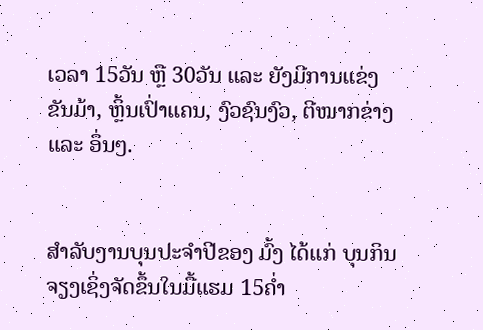ເວລາ 15ວັນ ຫຼື 30ວັນ ແລະ ຍັງມີການແຂ່ງຂັນມ້າ, ຫຼິ້ນເປົ່າແຄນ, ງົວຊົນງົວ, ຕີໝາກຂ່າງ ແລະ ອຶ່ນໆ.


ສຳລັບງານບຸນປະຈຳປີຂອງ ມົ້ງ ໄດ້ແກ່ ບຸນກິນຈຽງເຊິ່ງຈັດຂຶ້ນໃນມື້ແຮມ 15ຄ່ຳ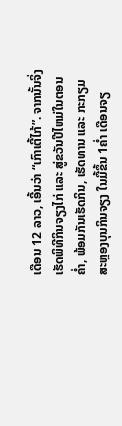ເດືອນ 12 ລາວ, ເອີ້ນວ່າ “ເກົາເຕີ້ໄກ້”. ຈາກນັ້ນຈິ່ງເຮັດພິທີກິນຈຽງໄກ່ ແລະ ສູ່ຂວັນປີໄຫມ່ໃນຕອນຄ່ຳ, ພ້ອມກັນເຮັດກິນ, ເຮັດທານ ແລະ ກະກຽມສະຫຼອງບຸນກິນຈຽງ ໃນມື້ຂຶ້ນ 1ຄ່ຳ ເດືອນຈຽ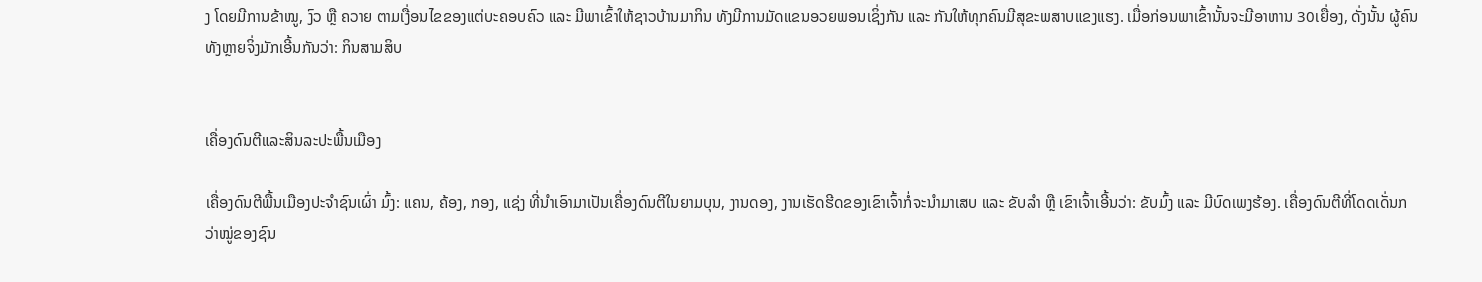ງ ໂດຍມີການຂ້າໝູ, ງົວ ຫຼື ຄວາຍ ຕາມເງື່ອນໄຂຂອງແຕ່ບະຄອບຄົວ ແລະ ມີພາເຂົ້າໃຫ້ຊາວບ້ານມາກິນ ທັງມີການມັດແຂນອວຍພອນເຊິ່ງກັນ ແລະ ກັນໃຫ້ທຸກຄົນມີສຸຂະພສາບແຂງແຮງ. ເມື່ອກ່ອນພາເຂົ້ານັ້ນຈະມີອາຫານ 30ເຍື່ອງ, ດັ່ງນັ້ນ ຜູ້ຄົນທັງຫຼາຍຈິ່ງມັກເອີ້ນກັນວ່າ: ກິນສາມສິບ


ເຄື່ອງດົນຕີແລະສິນລະປະພື້ນເມືອງ

ເຄື່ອງດົນຕີພື້ນເມືອງປະຈຳຊົນເຜົ່າ ມົ້ງ: ແຄນ, ຄ້ອງ, ກອງ, ແຊ່ງ ທີ່ນຳເອົາມາເປັນເຄື່ອງດົນຕີໃນຍາມບຸນ, ງານດອງ, ງານເຮັດຮີດຂອງເຂົາເຈົ້າກໍ່ຈະນຳມາເສບ ແລະ ຂັບລຳ ຫຼື ເຂົາເຈົ້າເອີ້ນວ່າ: ຂັບມົ້ງ ແລະ ມີບົດເພງຮ້ອງ. ເຄື່ອງດົນຕີທີ່ໂດດເດັ່ນກວ່າໝູ່ຂອງຊົນ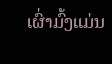ເຜົ່າມົ້ງແມ່ນ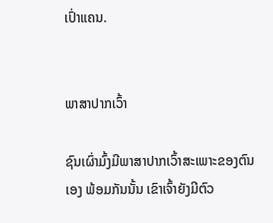ເປົ່າແຄນ.


ພາສາປາກເວົ້າ

ຊົນເຜົ່າມົ້ງມີພາສາປາກເວົ້າສະເພາະຂອງຕົນເອງ ພ້ອມກັນນັ້ນ ເຂົາເຈົ້າຍັງມີຕົວ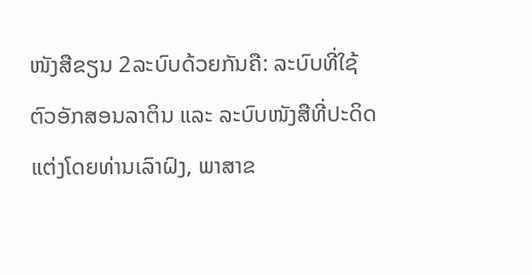ໜັງສືຂຽນ 2ລະບົບດ້ວຍກັນຄື: ລະບົບທີ່ໃຊ້ຕົວອັກສອນລາຕິນ ແລະ ລະບົບໜັງສືທີ່ປະດິດແຕ່ງໂດຍທ່ານເລົາຝົງ, ພາສາຂ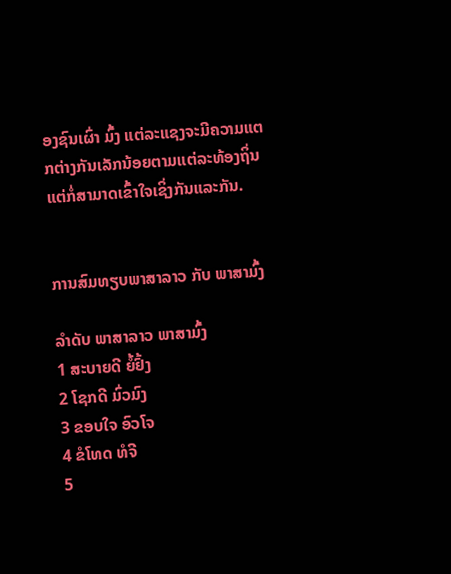ອງຊົນເຜົ່າ ມົ້ງ ແຕ່ລະແຊງຈະມີຄວາມແຕກຕ່າງກັນເລັກນ້ອຍຕາມແຕ່ລະທ້ອງຖິ່ນ ແຕ່ກໍ່ສາມາດເຂົ້າໃຈເຊິ່ງກັນແລະກັນ.


ການສົມທຽບພາສາລາວ ກັບ ພາສາມົ້ງ

ລຳດັບ ພາສາລາວ ພາສາມົ້ງ
1 ສະບາຍດີ ຍໍ້ຢົ້ງ
2 ໂຊກດີ ມົ່ວມົງ
3 ຂອບໃຈ ອົວໂຈ
4 ຂໍໂທດ ທໍຈີ
5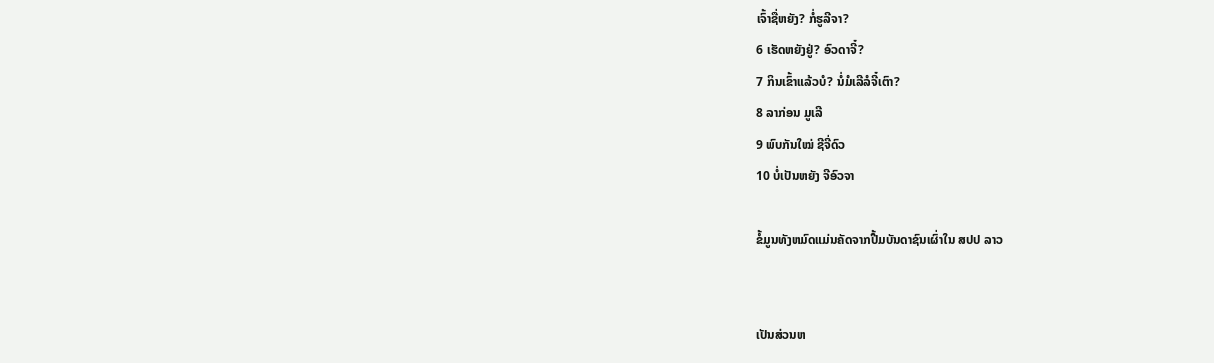ເຈົ້າຊື່ຫຍັງ? ກໍ່ຮູລີຈາ?
6 ເຮັດຫຍັງຢູ່? ອົວດາຈີ໋?
7 ກິນເຂົ້າແລ້ວບໍ? ນໍ່ມໍເລີລໍຈີ໋ເຕົາ?
8 ລາກ່ອນ ມູເລີ
9 ພົບກັນໃໝ່ ຊີຈີ່ດົວ
10 ບໍ່ເປັນຫຍັງ ຈີອົວຈາ

ຂໍ້ມູນທັງຫມົດແມ່ນຄັດຈາກປື້ມບັນດາຊົນເຜົ່າໃນ ສປປ ລາວ


ເປັນສ່ວນຫ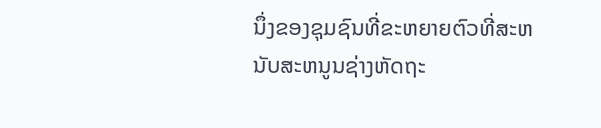ນຶ່ງຂອງຊຸມຊົນທີ່ຂະຫຍາຍຕົວທີ່ສະຫນັບສະຫນູນຊ່າງຫັດຖະ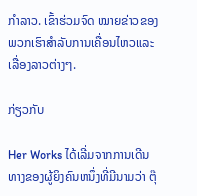ກໍາລາວ. ເຂົ້າຮ່ວມຈົດ ໝາຍຂ່າວຂອງພວກເຮົາສໍາລັບການເຄື່ອນໄຫວແລະເລື່ອງລາວຕ່າງໆ.

ກ່ຽວກັບ

Her Works ໄດ້ເລີ່ມຈາກການເດີນທາງຂອງຜູ້ຍິງຄົນຫນຶ່ງທີ່ມີນາມວ່າ ຕຸ໊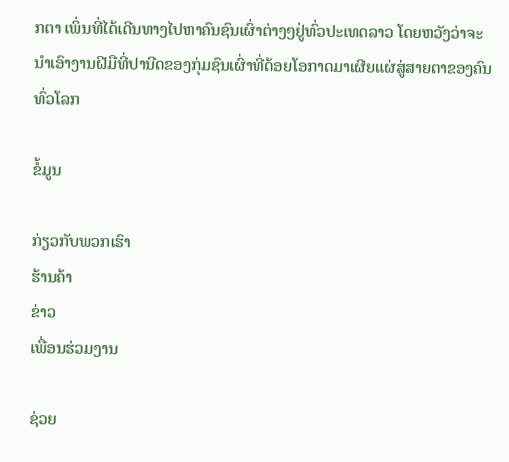ກຕາ ເພິ່ນທີ່ໄດ້ເດີນທາງໄປຫາຄົນຊົນເຜົ່າຕ່າງໆຢູ່ທົ່ວປະເທດລາວ ໂດຍຫວັງວ່າຈະນຳເອົາງານຝີມືທີ່ປານີດຂອງກຸ່ມຊົນເຜົ່າທີ່ດ້ອຍໂອກາດມາເຜີຍແຜ່ສູ່ສາຍຕາຂອງຄົນທົ່ວໂລກ

ຂໍ້ມູນ

ກ່ຽວກັບພວກເຮົາ
ຮ້ານຄ້າ
ຂ່າວ
ເພື່ອນຮ່ວມງານ

ຊ່ວຍ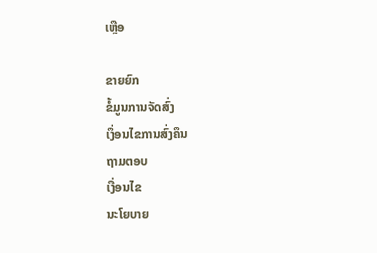ເຫຼືອ

ຂາຍຍົກ
ຂໍ້ມູນການຈັດສົ່ງ
ເງຶ່ອນໄຂການສົ່ງຄຶນ
ຖາມຕອບ
ເງື່ອນໄຂ
ນະໂຍບາຍ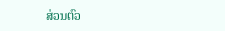ສ່ວນຕົວ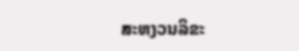ສະຫງວນລິຂະ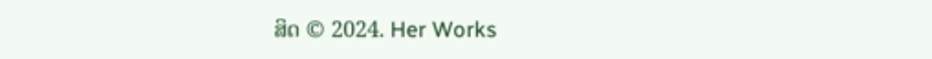ສິດ © 2024. Her Works